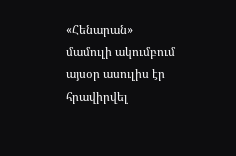«Հենարան» մամուլի ակումբում այսօր ասուլիս էր հրավիրվել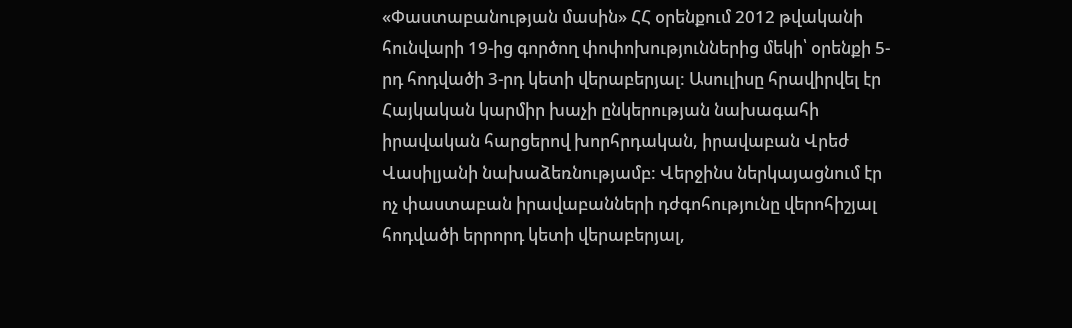«Փաստաբանության մասին» ՀՀ օրենքում 2012 թվականի հունվարի 19-ից գործող փոփոխություններից մեկի՝ օրենքի 5-րդ հոդվածի 3-րդ կետի վերաբերյալ: Ասուլիսը հրավիրվել էր Հայկական կարմիր խաչի ընկերության նախագահի իրավական հարցերով խորհրդական, իրավաբան Վրեժ Վասիլյանի նախաձեռնությամբ: Վերջինս ներկայացնում էր ոչ փաստաբան իրավաբանների դժգոհությունը վերոհիշյալ հոդվածի երրորդ կետի վերաբերյալ,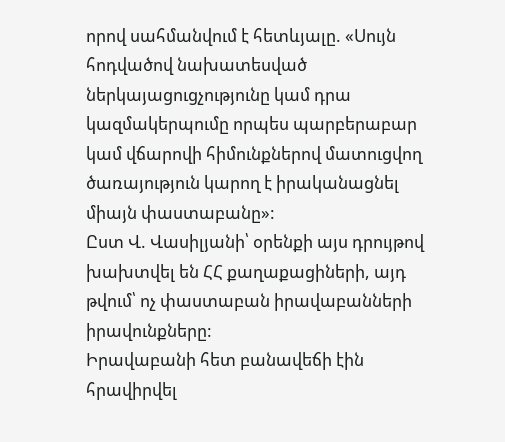որով սահմանվում է հետևյալը. «Սույն հոդվածով նախատեսված ներկայացուցչությունը կամ դրա կազմակերպումը որպես պարբերաբար կամ վճարովի հիմունքներով մատուցվող ծառայություն կարող է իրականացնել միայն փաստաբանը»:
Ըստ Վ. Վասիլյանի՝ օրենքի այս դրույթով խախտվել են ՀՀ քաղաքացիների, այդ թվում՝ ոչ փաստաբան իրավաբանների իրավունքները:
Իրավաբանի հետ բանավեճի էին հրավիրվել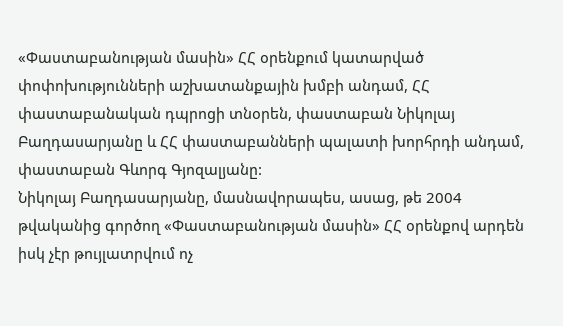«Փաստաբանության մասին» ՀՀ օրենքում կատարված փոփոխությունների աշխատանքային խմբի անդամ, ՀՀ փաստաբանական դպրոցի տնօրեն, փաստաբան Նիկոլայ Բաղդասարյանը և ՀՀ փաստաբանների պալատի խորհրդի անդամ, փաստաբան Գևորգ Գյոզալյանը:
Նիկոլայ Բաղդասարյանը, մասնավորապես, ասաց, թե 2004 թվականից գործող «Փաստաբանության մասին» ՀՀ օրենքով արդեն իսկ չէր թույլատրվում ոչ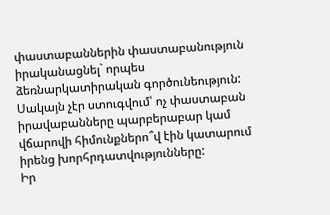փաստաբաններին փաստաբանություն իրականացնել` որպես ձեռնարկատիրական գործունեություն: Սակայն չէր ստուգվում՝ ոչ փաստաբան իրավաբանները պարբերաբար կամ վճարովի հիմունքներո՞վ էին կատարում իրենց խորհրդատվությունները:
Իր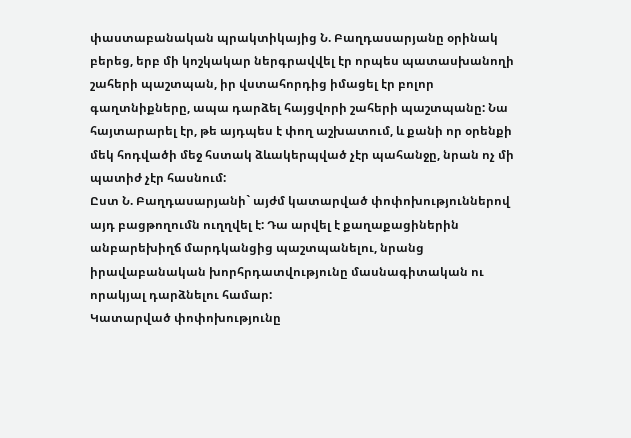փաստաբանական պրակտիկայից Ն. Բաղդասարյանը օրինակ բերեց, երբ մի կոշկակար ներգրավվել էր որպես պատասխանողի շահերի պաշտպան, իր վստահորդից իմացել էր բոլոր գաղտնիքները, ապա դարձել հայցվորի շահերի պաշտպանը: Նա հայտարարել էր, թե այդպես է փող աշխատում, և քանի որ օրենքի մեկ հոդվածի մեջ հստակ ձևակերպված չէր պահանջը, նրան ոչ մի պատիժ չէր հասնում:
Ըստ Ն. Բաղդասարյանի` այժմ կատարված փոփոխություններով այդ բացթողումն ուղղվել է: Դա արվել է քաղաքացիներին անբարեխիղճ մարդկանցից պաշտպանելու, նրանց իրավաբանական խորհրդատվությունը մասնագիտական ու որակյալ դարձնելու համար:
Կատարված փոփոխությունը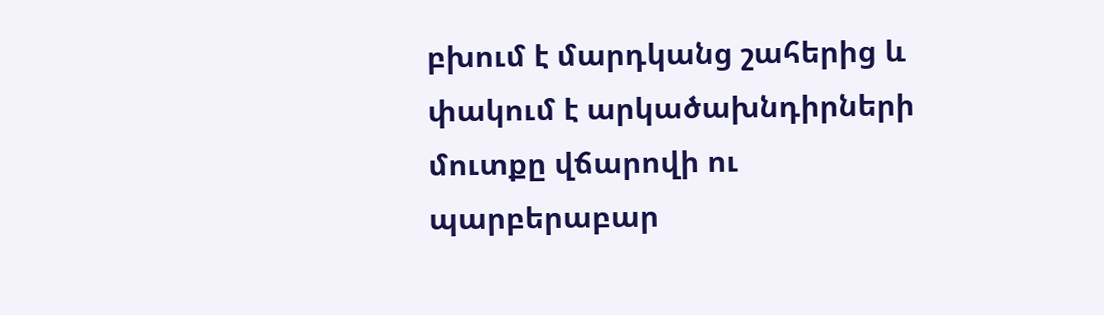բխում է մարդկանց շահերից և փակում է արկածախնդիրների մուտքը վճարովի ու պարբերաբար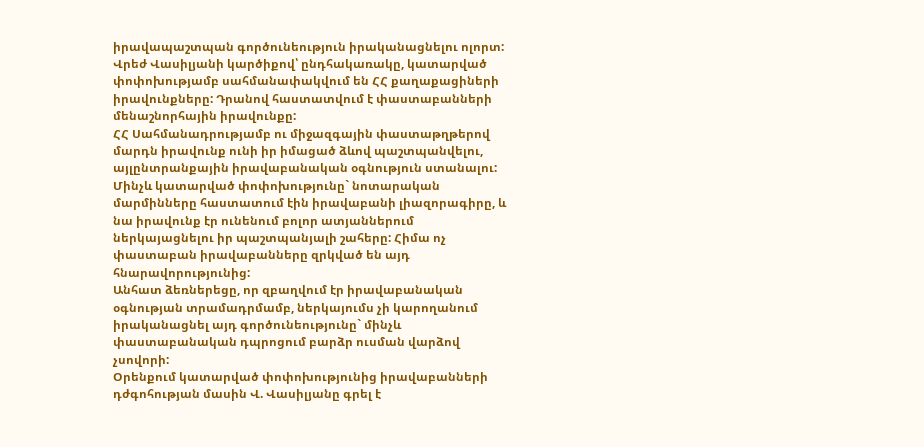իրավապաշտպան գործունեություն իրականացնելու ոլորտ:
Վրեժ Վասիլյանի կարծիքով՝ ընդհակառակը, կատարված փոփոխությամբ սահմանափակվում են ՀՀ քաղաքացիների իրավունքները: Դրանով հաստատվում է փաստաբանների մենաշնորհային իրավունքը:
ՀՀ Սահմանադրությամբ ու միջազգային փաստաթղթերով մարդն իրավունք ունի իր իմացած ձևով պաշտպանվելու, այլընտրանքային իրավաբանական օգնություն ստանալու:
Մինչև կատարված փոփոխությունը` նոտարական մարմինները հաստատում էին իրավաբանի լիազորագիրը, և նա իրավունք էր ունենում բոլոր ատյաններում ներկայացնելու իր պաշտպանյալի շահերը: Հիմա ոչ փաստաբան իրավաբանները զրկված են այդ հնարավորությունից:
Անհատ ձեռներեցը, որ զբաղվում էր իրավաբանական օգնության տրամադրմամբ, ներկայումս չի կարողանում իրականացնել այդ գործունեությունը` մինչև փաստաբանական դպրոցում բարձր ուսման վարձով չսովորի:
Օրենքում կատարված փոփոխությունից իրավաբանների դժգոհության մասին Վ. Վասիլյանը գրել է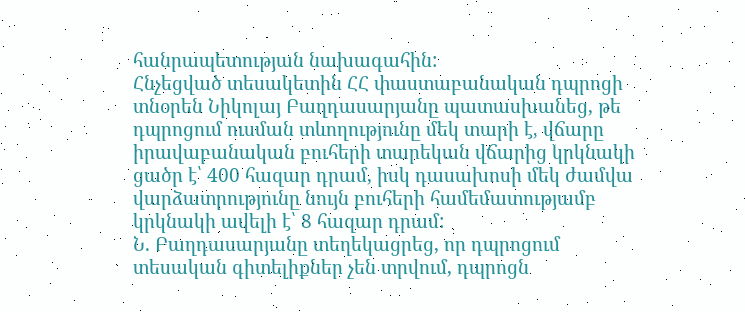հանրապետության նախագահին:
Հնչեցված տեսակետին ՀՀ փաստաբանական դպրոցի տնօրեն Նիկոլայ Բաղդասարյանը պատասխանեց, թե դպրոցում ուսման տևողությունը մեկ տարի է, վճարը իրավաբանական բուհերի տարեկան վճարից կրկնակի ցածր է՝ 400 հազար դրամ, իսկ դասախոսի մեկ ժամվա վարձատրությունը նույն բուհերի համեմատությամբ կրկնակի ավելի է՝ 8 հազար դրամ:
Ն. Բաղդասարյանը տեղեկացրեց, որ դպրոցում տեսական գիտելիքներ չեն տրվում, դպրոցն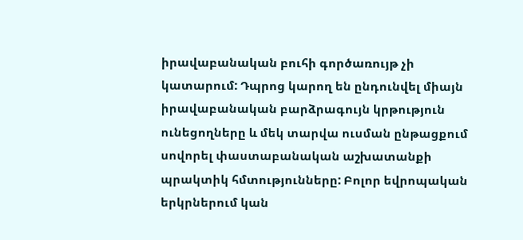իրավաբանական բուհի գործառույթ չի կատարում: Դպրոց կարող են ընդունվել միայն իրավաբանական բարձրագույն կրթություն ունեցողները և մեկ տարվա ուսման ընթացքում սովորել փաստաբանական աշխատանքի պրակտիկ հմտությունները: Բոլոր եվրոպական երկրներում կան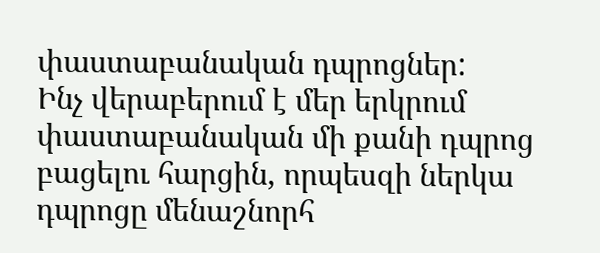փաստաբանական դպրոցներ:
Ինչ վերաբերում է մեր երկրում փաստաբանական մի քանի դպրոց բացելու հարցին, որպեսզի ներկա դպրոցը մենաշնորհ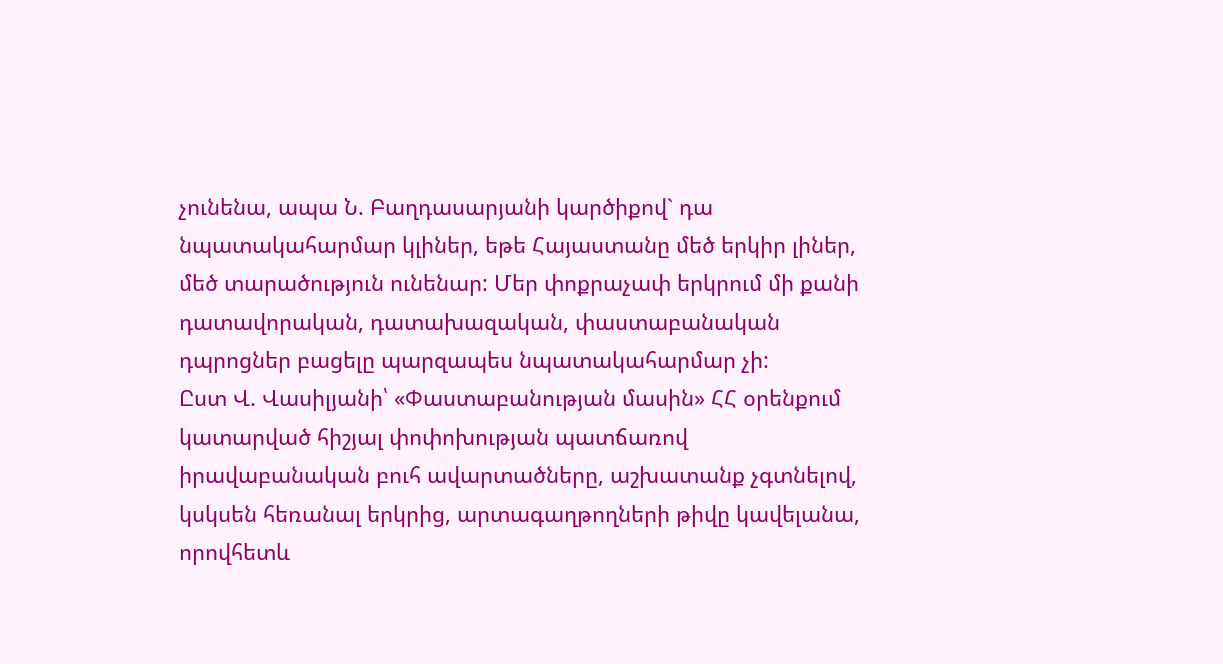չունենա, ապա Ն. Բաղդասարյանի կարծիքով` դա նպատակահարմար կլիներ, եթե Հայաստանը մեծ երկիր լիներ, մեծ տարածություն ունենար: Մեր փոքրաչափ երկրում մի քանի դատավորական, դատախազական, փաստաբանական դպրոցներ բացելը պարզապես նպատակահարմար չի:
Ըստ Վ. Վասիլյանի՝ «Փաստաբանության մասին» ՀՀ օրենքում կատարված հիշյալ փոփոխության պատճառով իրավաբանական բուհ ավարտածները, աշխատանք չգտնելով, կսկսեն հեռանալ երկրից, արտագաղթողների թիվը կավելանա, որովհետև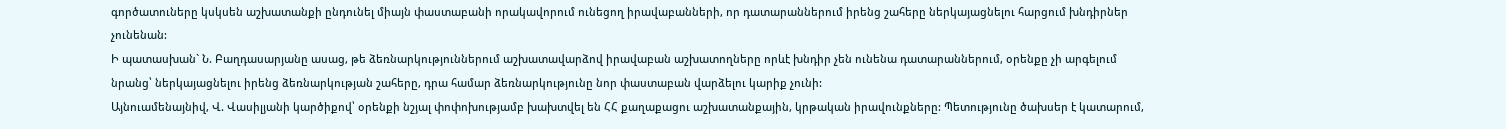գործատուները կսկսեն աշխատանքի ընդունել միայն փաստաբանի որակավորում ունեցող իրավաբանների, որ դատարաններում իրենց շահերը ներկայացնելու հարցում խնդիրներ չունենան:
Ի պատասխան` Ն. Բաղդասարյանը ասաց, թե ձեռնարկություններում աշխատավարձով իրավաբան աշխատողները որևէ խնդիր չեն ունենա դատարաններում, օրենքը չի արգելում նրանց՝ ներկայացնելու իրենց ձեռնարկության շահերը, դրա համար ձեռնարկությունը նոր փաստաբան վարձելու կարիք չունի:
Այնուամենայնիվ, Վ. Վասիլյանի կարծիքով՝ օրենքի նշյալ փոփոխությամբ խախտվել են ՀՀ քաղաքացու աշխատանքային, կրթական իրավունքները: Պետությունը ծախսեր է կատարում,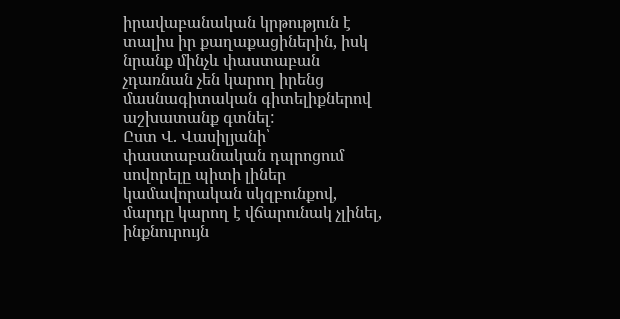իրավաբանական կրթություն է տալիս իր քաղաքացիներին, իսկ նրանք մինչև փաստաբան չդառնան չեն կարող իրենց մասնագիտական գիտելիքներով աշխատանք գտնել:
Ըստ Վ. Վասիլյանի՝ փաստաբանական դպրոցում սովորելը պիտի լիներ կամավորական սկզբունքով, մարդը կարող է վճարունակ չլինել, ինքնուրույն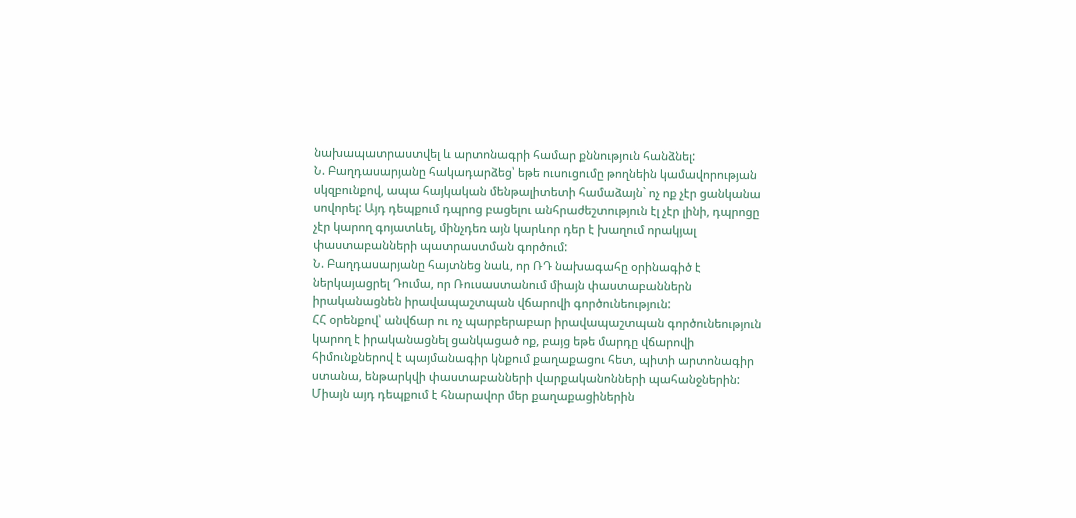նախապատրաստվել և արտոնագրի համար քննություն հանձնել:
Ն. Բաղդասարյանը հակադարձեց՝ եթե ուսուցումը թողնեին կամավորության սկզբունքով, ապա հայկական մենթալիտետի համաձայն` ոչ ոք չէր ցանկանա սովորել: Այդ դեպքում դպրոց բացելու անհրաժեշտություն էլ չէր լինի, դպրոցը չէր կարող գոյատևել, մինչդեռ այն կարևոր դեր է խաղում որակյալ փաստաբանների պատրաստման գործում:
Ն. Բաղդասարյանը հայտնեց նաև, որ ՌԴ նախագահը օրինագիծ է ներկայացրել Դումա, որ Ռուսաստանում միայն փաստաբաններն իրականացնեն իրավապաշտպան վճարովի գործունեություն:
ՀՀ օրենքով՝ անվճար ու ոչ պարբերաբար իրավապաշտպան գործունեություն կարող է իրականացնել ցանկացած ոք, բայց եթե մարդը վճարովի հիմունքներով է պայմանագիր կնքում քաղաքացու հետ, պիտի արտոնագիր ստանա, ենթարկվի փաստաբանների վարքականոնների պահանջներին:
Միայն այդ դեպքում է հնարավոր մեր քաղաքացիներին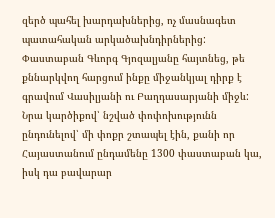զերծ պահել խարդախներից, ոչ մասնագետ պատահական արկածախնդիրներից:
Փաստաբան Գևորգ Գյոզալյանը հայտնեց, թե քննարկվող հարցում ինքը միջանկյալ դիրք է գրավում Վասիլյանի ու Բաղդասարյանի միջև: Նրա կարծիքով՝ նշված փոփոխությունն ընդունելով՝ մի փոքր շտապել էին, քանի որ Հայաստանում ընդամենը 1300 փաստաբան կա, իսկ դա բավարար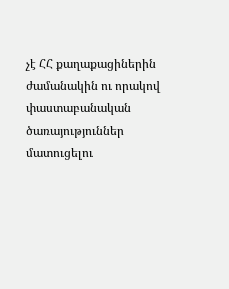չէ ՀՀ քաղաքացիներին ժամանակին ու որակով փաստաբանական ծառայություններ մատուցելու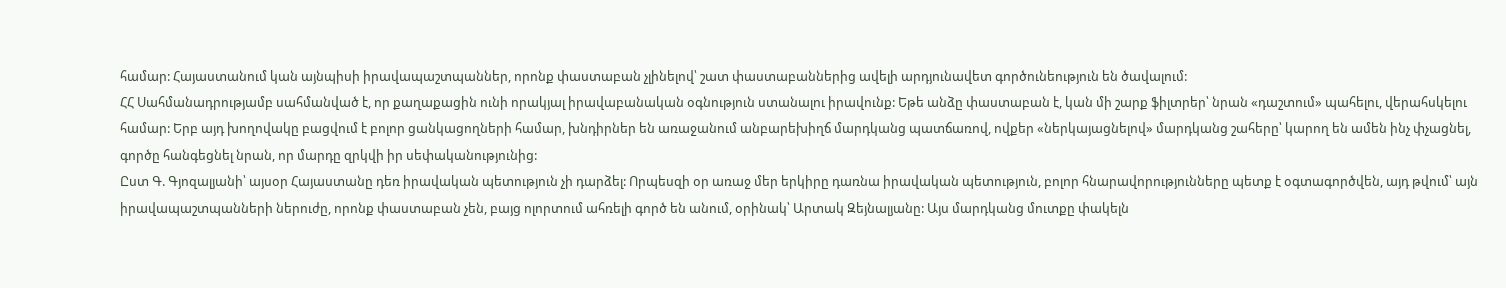համար: Հայաստանում կան այնպիսի իրավապաշտպաններ, որոնք փաստաբան չլինելով՝ շատ փաստաբաններից ավելի արդյունավետ գործունեություն են ծավալում:
ՀՀ Սահմանադրությամբ սահմանված է, որ քաղաքացին ունի որակյալ իրավաբանական օգնություն ստանալու իրավունք: Եթե անձը փաստաբան է, կան մի շարք ֆիլտրեր՝ նրան «դաշտում» պահելու, վերահսկելու համար: Երբ այդ խողովակը բացվում է բոլոր ցանկացողների համար, խնդիրներ են առաջանում անբարեխիղճ մարդկանց պատճառով, ովքեր «ներկայացնելով» մարդկանց շահերը՝ կարող են ամեն ինչ փչացնել, գործը հանգեցնել նրան, որ մարդը զրկվի իր սեփականությունից:
Ըստ Գ. Գյոզալյանի՝ այսօր Հայաստանը դեռ իրավական պետություն չի դարձել: Որպեսզի օր առաջ մեր երկիրը դառնա իրավական պետություն, բոլոր հնարավորությունները պետք է օգտագործվեն, այդ թվում՝ այն իրավապաշտպանների ներուժը, որոնք փաստաբան չեն, բայց ոլորտում ահռելի գործ են անում, օրինակ՝ Արտակ Զեյնալյանը: Այս մարդկանց մուտքը փակելն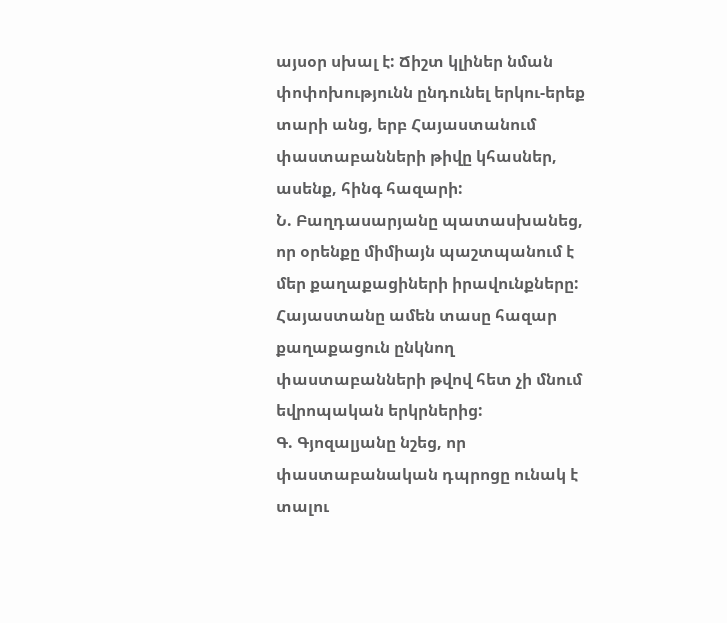այսօր սխալ է: Ճիշտ կլիներ նման փոփոխությունն ընդունել երկու-երեք տարի անց, երբ Հայաստանում փաստաբանների թիվը կհասներ, ասենք, հինգ հազարի:
Ն. Բաղդասարյանը պատասխանեց, որ օրենքը միմիայն պաշտպանում է մեր քաղաքացիների իրավունքները: Հայաստանը ամեն տասը հազար քաղաքացուն ընկնող փաստաբանների թվով հետ չի մնում եվրոպական երկրներից:
Գ. Գյոզալյանը նշեց, որ փաստաբանական դպրոցը ունակ է տալու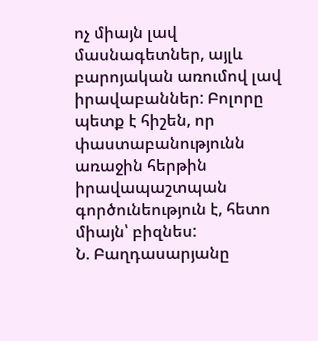ոչ միայն լավ մասնագետներ, այլև բարոյական առումով լավ իրավաբաններ: Բոլորը պետք է հիշեն, որ փաստաբանությունն առաջին հերթին իրավապաշտպան գործունեություն է, հետո միայն՝ բիզնես:
Ն. Բաղդասարյանը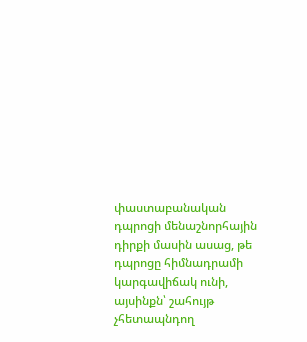փաստաբանական դպրոցի մենաշնորհային դիրքի մասին ասաց, թե դպրոցը հիմնադրամի կարգավիճակ ունի, այսինքն՝ շահույթ չհետապնդող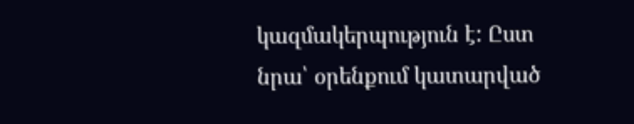կազմակերպություն է: Ըստ նրա՝ օրենքում կատարված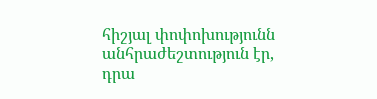հիշյալ փոփոխությունն անհրաժեշտություն էր, դրա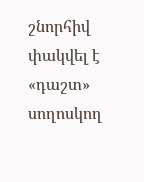շնորհիվ փակվել է «դաշտ» սողոսկող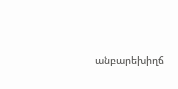անբարեխիղճ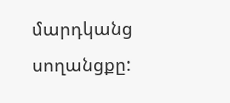մարդկանց սողանցքը: